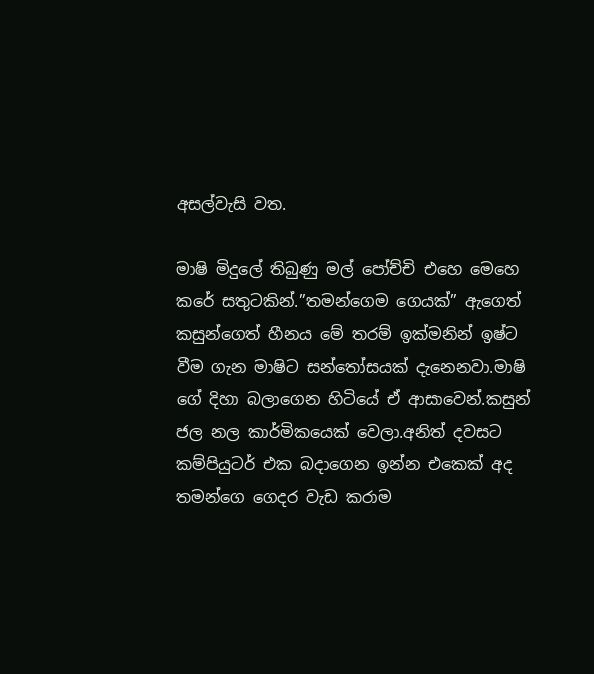අසල්වැසි වත.

මාෂි මිදුලේ තිබුණු මල් පෝච්චි එහෙ මෙහෙ කරේ සතුටකින්.”තමන්ගෙම ගෙයක්” ඇගෙත් කසුන්ගෙත් හීනය මේ තරම් ඉක්මනින් ඉෂ්ට වීම ගැන මාෂිට සන්තෝසයක් දැනෙනවා.මාෂි ගේ දිහා බලාගෙන හිටියේ ඒ ආසාවෙන්.කසුන් ජල නල කාර්මිකයෙක් වෙලා.අනිත් දවසට කම්පියුටර් එක බදාගෙන ඉන්න එකෙක් අද තමන්ගෙ ගෙදර වැඩ කරාම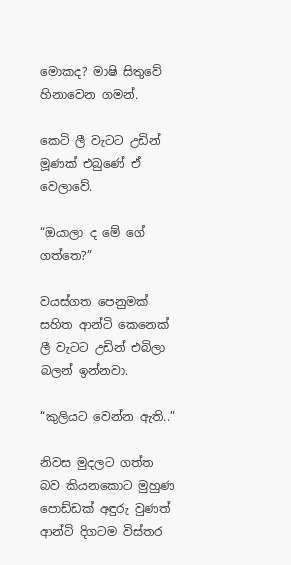මොකද? මාෂි සිතුවේ හිනාවෙන ගමන්.

කෙටි ලී වැටට උඩින් මූණක් එබුණේ ඒ වෙලාවේ.

“ඔයාලා ද මේ ගේ ගත්තෙ?”

වයස්ගත පෙනුමක් සහිත ආන්ටි කෙනෙක් ලී වැටට උඩින් එබිලා බලන් ඉන්නවා.

“කුලියට වෙන්න ඇති..”

නිවස මුදලට ගත්ත බව කියනකොට මුහුණ පොඩ්ඩක් අඳුරු වුණත් ආන්ටි දිගටම විස්තර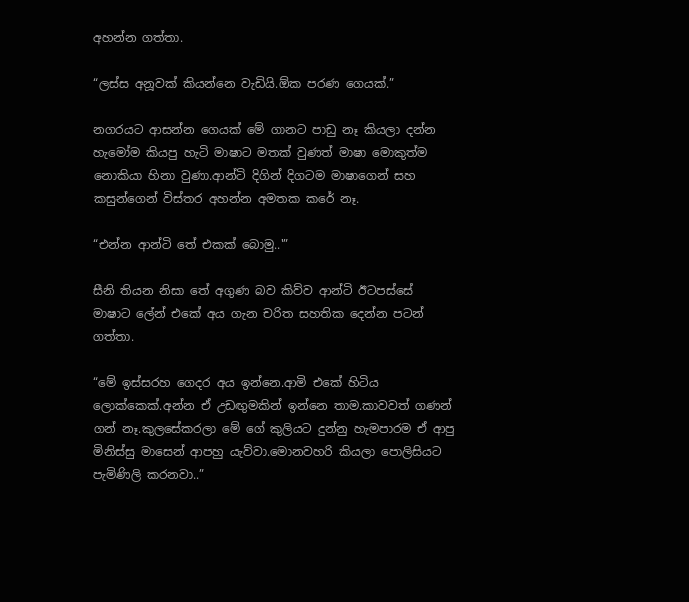අහන්න ගත්තා.

“ලස්ස අනූවක් කියන්නෙ වැඩියි.ඕක පරණ ගෙයක්.”

නගරයට ආසන්න ගෙයක් මේ ගානට පාඩු නෑ කියලා දන්න හැමෝම කියපු හැටි මාෂාට මතක් වුණත් මාෂා මොකුත්ම නොකියා හිනා වුණා.ආන්ටි දිගින් දිගටම මාෂාගෙන් සහ කසුන්ගෙන් විස්තර අහන්න අමතක කරේ නෑ.

“එන්න ආන්ටි තේ එකක් බොමු..'”

සීනි තියන නිසා තේ අගුණ බව කිව්ව ආන්ටි ඊටපස්සේ මාෂාට ලේන් එකේ අය ගැන චරිත සහතික දෙන්න පටන් ගත්තා.

“මේ ඉස්සරහ ගෙදර අය ඉන්නෙ.ආමි එකේ හිටිය ලොක්කෙක්.අන්න ඒ උඩඟුමකින් ඉන්නෙ තාම.කාවවත් ගණන් ගන් නෑ.කුලසේකරලා මේ ගේ කුලියට දුන්නු හැමපාරම ඒ ආපු මිනිස්සු මාසෙන් ආපහු යැව්වා.මොනවහරි කියලා පොලිසියට පැමිණිලි කරනවා..”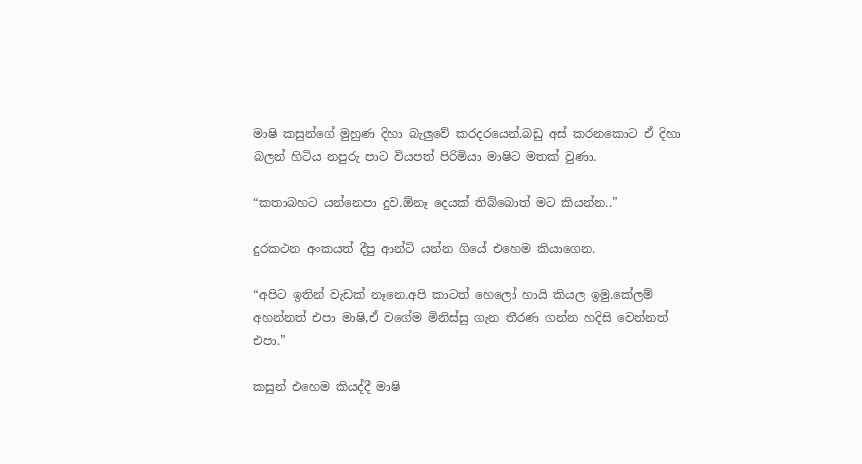මාෂි කසුන්ගේ මුහුණ දිහා බැලුවේ කරදරයෙන්.බඩු අස් කරනකොට ඒ දිහා බලන් හිටිය නපුරු පාට වියපත් පිරිමියා මාෂිට මතක් වුණා.

“කතාබහට යන්නෙපා දුව.ඕනෑ දෙයක් තිබ්බොත් මට කියන්න..”

දුරකථන අංකයත් දීපු ආන්ටි යන්න ගියේ එහෙම කියාගෙන.

“අපිට ඉතින් වැඩක් නෑනෙ.අපි කාටත් හෙලෝ හායි කියල ඉමු.කේලම් අහන්නත් එපා මාෂි,ඒ වගේම මිනිස්සු ගැන තීරණ ගන්න හදිසි වෙන්නත් එපා.”

කසුන් එහෙම කියද්දී මාෂි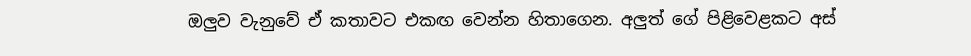ඔලුව වැනුවේ ඒ කතාවට එකඟ වෙන්න හිතාගෙන. අලුත් ගේ පිළිවෙළකට අස්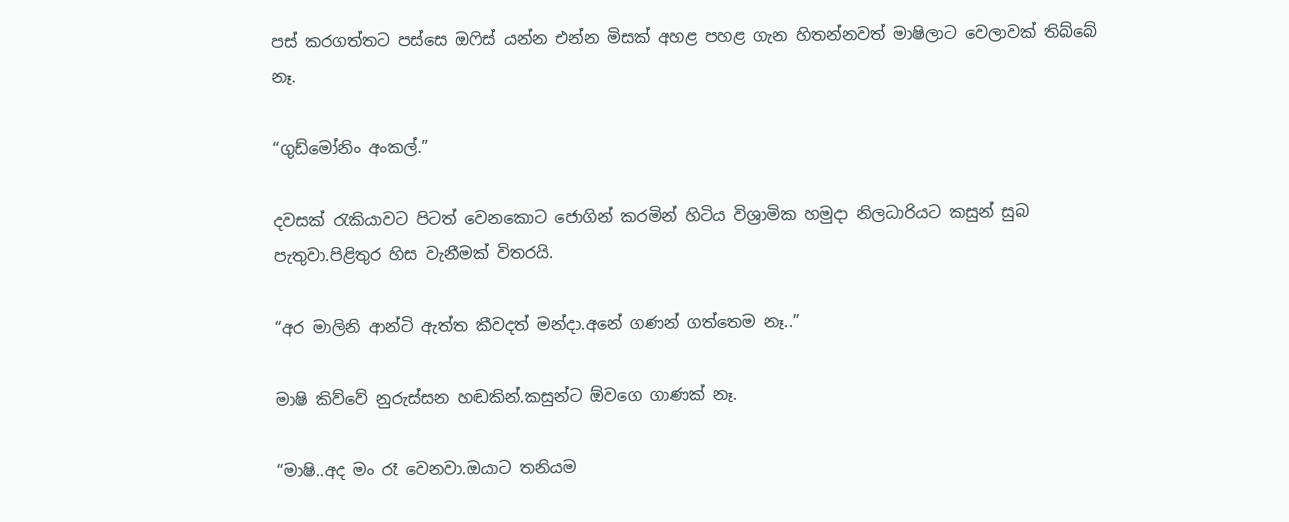පස් කරගත්තට පස්සෙ ඔෆිස් යන්න එන්න මිසක් අහළ පහළ ගැන හිතන්නවත් මාෂිලාට වෙලාවක් තිබ්බේ නෑ.

“ගුඩ්මෝනිං අංකල්.”

දවසක් රැකියාවට පිටත් වෙනකොට ජොගින් කරමින් හිටිය විශ්‍රාමික හමුදා නිලධාරියට කසුන් සුබ පැතුවා.පිළිතුර හිස වැනීමක් විතරයි.

“අර මාලිනි ආන්ටි ඇත්ත කීවදත් මන්දා.අනේ ගණන් ගත්තෙම නෑ..”

මාෂි කිව්වේ නුරුස්සන හඬකින්.කසුන්ට ඕවගෙ ගාණක් නෑ.

“මාෂි..අද මං රෑ වෙනවා.ඔයාට තනියම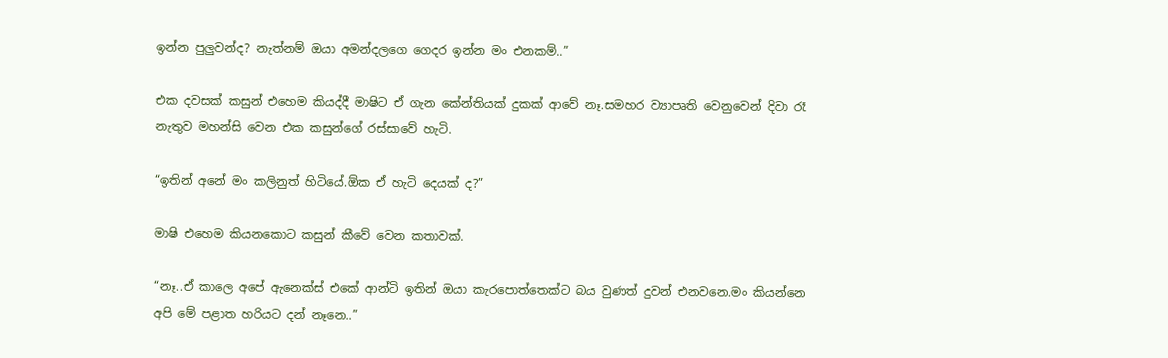ඉන්න පුලුවන්ද? නැත්නම් ඔයා අමන්දලගෙ ගෙදර ඉන්න මං එනකම්..”

එක දවසක් කසුන් එහෙම කියද්දී මාෂිට ඒ ගැන කේන්තියක් දුකක් ආවේ නෑ.සමහර ව්‍යාපෘති වෙනුවෙන් දිවා රෑ නැතුව මහන්සි වෙන එක කසුන්ගේ රස්සාවේ හැටි.

“ඉතින් අනේ මං කලිනුත් හිටියේ.ඕක ඒ හැටි දෙයක් ද?”

මාෂි එහෙම කියනකොට කසුන් කීවේ වෙන කතාවක්.

“නෑ..ඒ කාලෙ අපේ ඇනෙක්ස් එකේ ආන්ටි ඉතින් ඔයා කැරපොත්තෙක්ට බය වුණත් දුවන් එනවනෙ.මං කියන්නෙ අපි මේ පළාත හරියට දන් නෑනෙ..”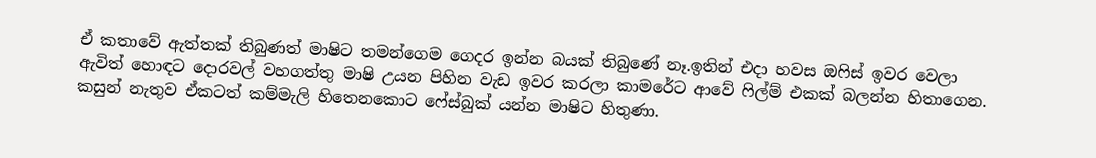ඒ කතාවේ ඇත්තක් තිබුණත් මාෂිට තමන්ගෙම ගෙදර ඉන්න බයක් තිබුණේ නෑ.ඉතින් එදා හවස ඔෆිස් ඉවර වෙලා ඇවිත් හොඳට දොරවල් වහගත්තු මාෂි උයන පිහින වැඩ ඉවර කරලා කාමරේට ආවේ ෆිල්ම් එකක් බලන්න හිතාගෙන. කසුන් නැතුව ඒකටත් කම්මැලි හිතෙනකොට ෆේස්බුක් යන්න මාෂිට හිතුණා.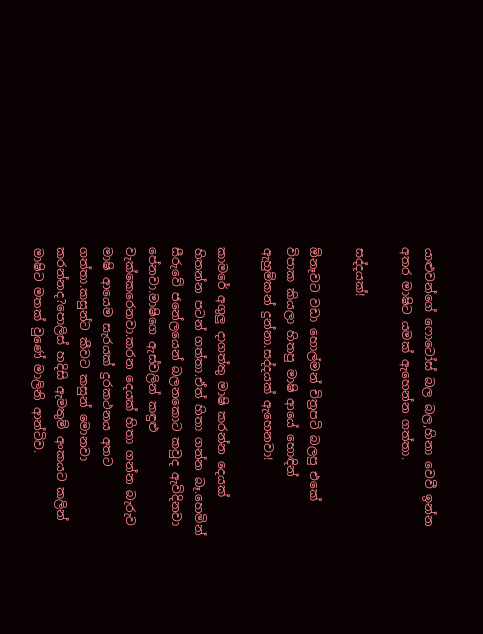යාළුවන්ගේ ෆොටෝස් බල බල,හිනා වෙවී ඉන්න අතර මාෂිට යමක් ඇහෙන්න ගත්තා.

සද්දයක්!

ඕනෑවට වඩා හොල්මන් චිත්‍රපටි බලපු එකේ විපාක කියලා හිතපු මාෂි ආයේ හොඳින් ඇහුම්කන් දුන්නා.සද්දයක් ඇහෙනවා!

කාමරේ අගුලු දාගත්තු මාෂි කරන්න දෙයක් හිතන්න පටන් ගත්තා.ඒත් හිතා ගන්න බෑ.හෙමින් සීරුවේ ජනේලයෙන් බලනකොට කවුද ඇවිදිනවා පේනවා.මාෂිගෙ ඇස්වලින් කඳුළු වැක්කෙරෙනවා.කරන දෙයක් හිතා ගන්න බැරුව මාෂි ආයෙම සැරයක් දුරකථනය අතට ගත්තා.කසුන්ට කීවට කසුන් මොනවා කරන්නද?පොලිස් හදිසි ඇමතුම් අංකයට කලින් මාෂිට මතක් වුණේ මාලිනි ආන්ටිව.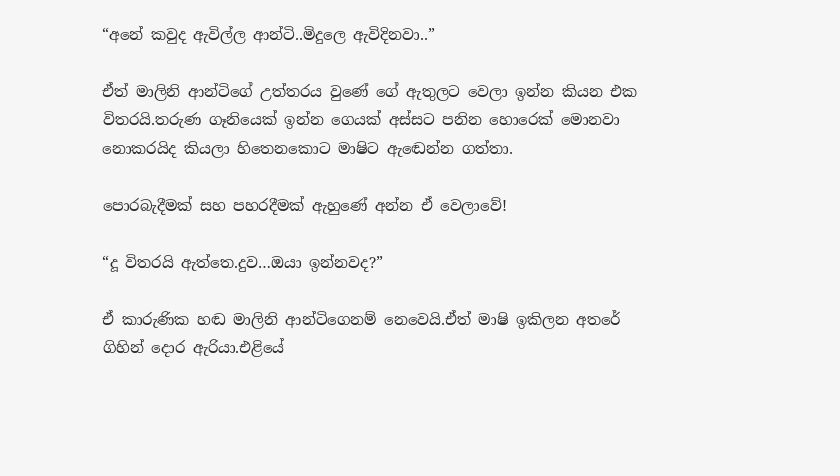“අනේ කවුද ඇවිල්ල ආන්ටි..මිදුලෙ ඇවිදිනවා..”

ඒත් මාලිනි ආන්ටිගේ උත්තරය වුණේ ගේ ඇතුලට වෙලා ඉන්න කියන එක විතරයි.තරුණ ගෑනියෙක් ඉන්න ගෙයක් අස්සට පනින හොරෙක් මොනවා නොකරයිද කියලා හිතෙනකොට මාෂිට ඇඬෙන්න ගත්තා.

පොරබැදීමක් සහ පහරදීමක් ඇහුණේ අන්න ඒ වෙලාවේ!

“දූ විතරයි ඇත්තෙ.දුව…ඔයා ඉන්නවද?”

ඒ කාරුණික හඬ මාලිනි ආන්ටිගෙනම් නෙවෙයි.ඒත් මාෂි ඉකිලන අතරේ ගිහින් දොර ඇරියා.එළියේ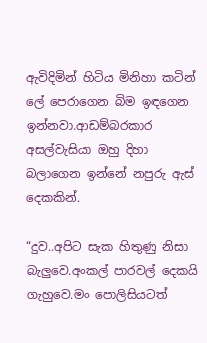ඇවිදිමින් හිටිය මිනිහා කටින් ලේ පෙරාගෙන බිම ඉඳගෙන ඉන්නවා.ආඩම්බරකාර අසල්වැසියා ඔහු දිහා බලාගෙන ඉන්නේ නපුරු ඇස් දෙකකින්.

“දුව..අපිට සැක හිතුණු නිසා බැලුවෙ.අංකල් පාරවල් දෙකයි ගැහුවෙ.මං පොලිසියටත්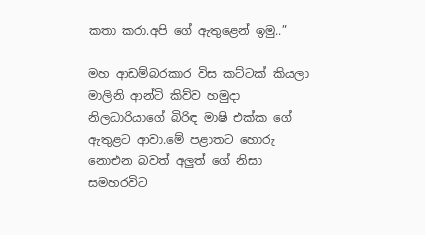කතා කරා.අපි ගේ ඇතුළෙන් ඉමු..”

මහ ආඩම්බරකාර විස කට්ටක් කියලා මාලිනි ආන්ටි කිව්ව හමුදා නිලධාරියාගේ බිරිඳ මාෂි එක්ක ගේ ඇතුළට ආවා.මේ පළාතට හොරු නොඑන බවත් අලුත් ගේ නිසා සමහරවිට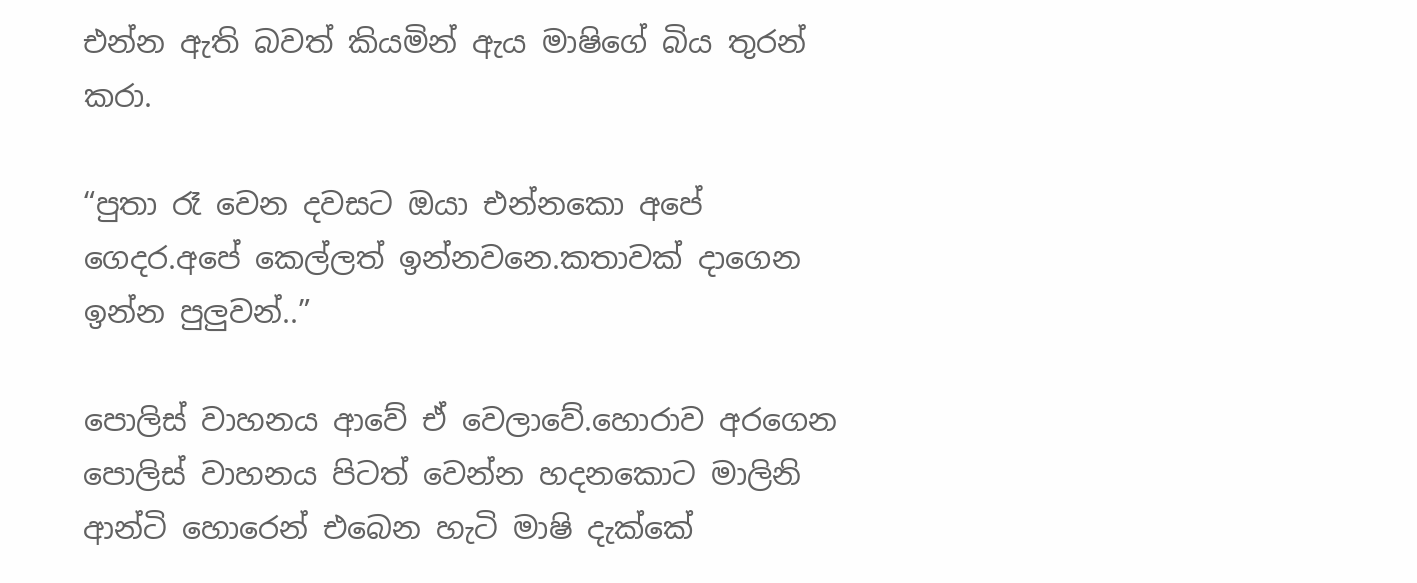එන්න ඇති බවත් කියමින් ඇය මාෂිගේ බිය තුරන් කරා.

“පුතා රෑ වෙන දවසට ඔයා එන්නකො අපේ ගෙදර.අපේ කෙල්ලත් ඉන්නවනෙ.කතාවක් දාගෙන ඉන්න පුලුවන්..”

පොලිස් වාහනය ආවේ ඒ වෙලාවේ.හොරාව අරගෙන පොලිස් වාහනය පිටත් වෙන්න හදනකොට මාලිනි ආන්ටි හොරෙන් එබෙන හැටි මාෂි දැක්කේ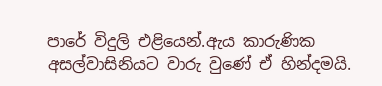පාරේ විදුලි එළියෙන්.ඇය කාරුණික අසල්වාසිනියට වාරු වුණේ ඒ හින්දමයි.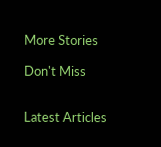More Stories

Don't Miss


Latest Articles